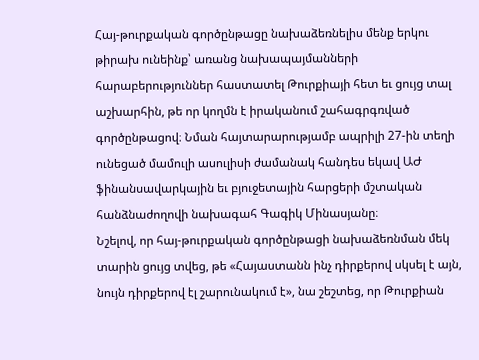Հայ-թուրքական գործընթացը նախաձեռնելիս մենք երկու թիրախ ունեինք՝ առանց նախապայմանների հարաբերություններ հաստատել Թուրքիայի հետ եւ ցույց տալ աշխարհին, թե որ կողմն է իրականում շահագրգռված գործընթացով։ Նման հայտարարությամբ ապրիլի 27-ին տեղի ունեցած մամուլի ասուլիսի ժամանակ հանդես եկավ ԱԺ ֆինանսավարկային եւ բյուջետային հարցերի մշտական հանձնաժողովի նախագահ Գագիկ Մինասյանը։
Նշելով, որ հայ-թուրքական գործընթացի նախաձեռնման մեկ տարին ցույց տվեց, թե «Հայաստանն ինչ դիրքերով սկսել է այն, նույն դիրքերով էլ շարունակում է», նա շեշտեց, որ Թուրքիան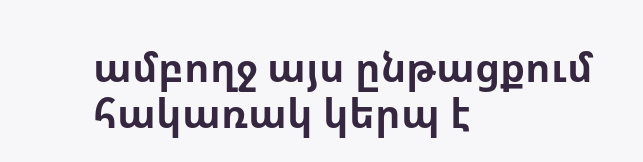ամբողջ այս ընթացքում հակառակ կերպ է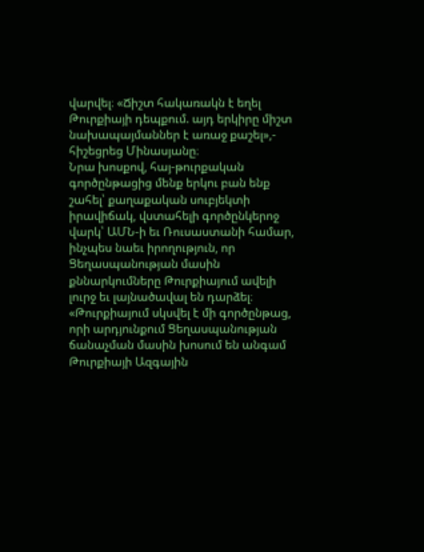վարվել։ «Ճիշտ հակառակն է եղել Թուրքիայի դեպքում. այդ երկիրը միշտ նախապայմաններ է առաջ քաշել»,- հիշեցրեց Մինասյանը։
Նրա խոսքով, հայ-թուրքական գործընթացից մենք երկու բան ենք շահել՝ քաղաքական սուբյեկտի իրավիճակ, վստահելի գործընկերոջ վարկ՝ ԱՄՆ-ի եւ Ռուսաստանի համար, ինչպես նաեւ իրողություն, որ Ցեղասպանության մասին քննարկումները Թուրքիայում ավելի լուրջ եւ լայնածավալ են դարձել։ «Թուրքիայում սկսվել է մի գործընթաց, որի արդյունքում Ցեղասպանության ճանաչման մասին խոսում են անգամ Թուրքիայի Ազգային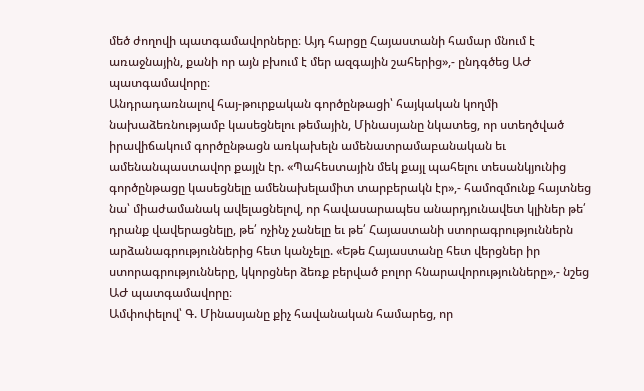մեծ ժողովի պատգամավորները։ Այդ հարցը Հայաստանի համար մնում է առաջնային, քանի որ այն բխում է մեր ազգային շահերից»,- ընդգծեց ԱԺ պատգամավորը։
Անդրադառնալով հայ-թուրքական գործընթացի՝ հայկական կողմի նախաձեռնությամբ կասեցնելու թեմային, Մինասյանը նկատեց, որ ստեղծված իրավիճակում գործընթացն առկախելն ամենատրամաբանական եւ ամենանպաստավոր քայլն էր. «Պահեստային մեկ քայլ պահելու տեսանկյունից գործընթացը կասեցնելը ամենախելամիտ տարբերակն էր»,- համոզմունք հայտնեց նա՝ միաժամանակ ավելացնելով, որ հավասարապես անարդյունավետ կլիներ թե՛ դրանք վավերացնելը, թե՛ ոչինչ չանելը եւ թե՛ Հայաստանի ստորագրություններն արձանագրություններից հետ կանչելը. «Եթե Հայաստանը հետ վերցներ իր ստորագրությունները, կկորցներ ձեռք բերված բոլոր հնարավորությունները»,- նշեց ԱԺ պատգամավորը։
Ամփոփելով՝ Գ. Մինասյանը քիչ հավանական համարեց, որ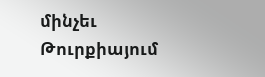մինչեւ Թուրքիայում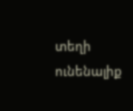տեղի ունենալիք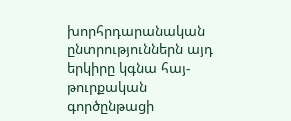խորհրդարանական ընտրություններն այդ երկիրը կգնա հայ-թուրքական գործընթացի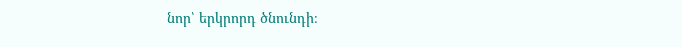նոր՝ երկրորդ ծնունդի։